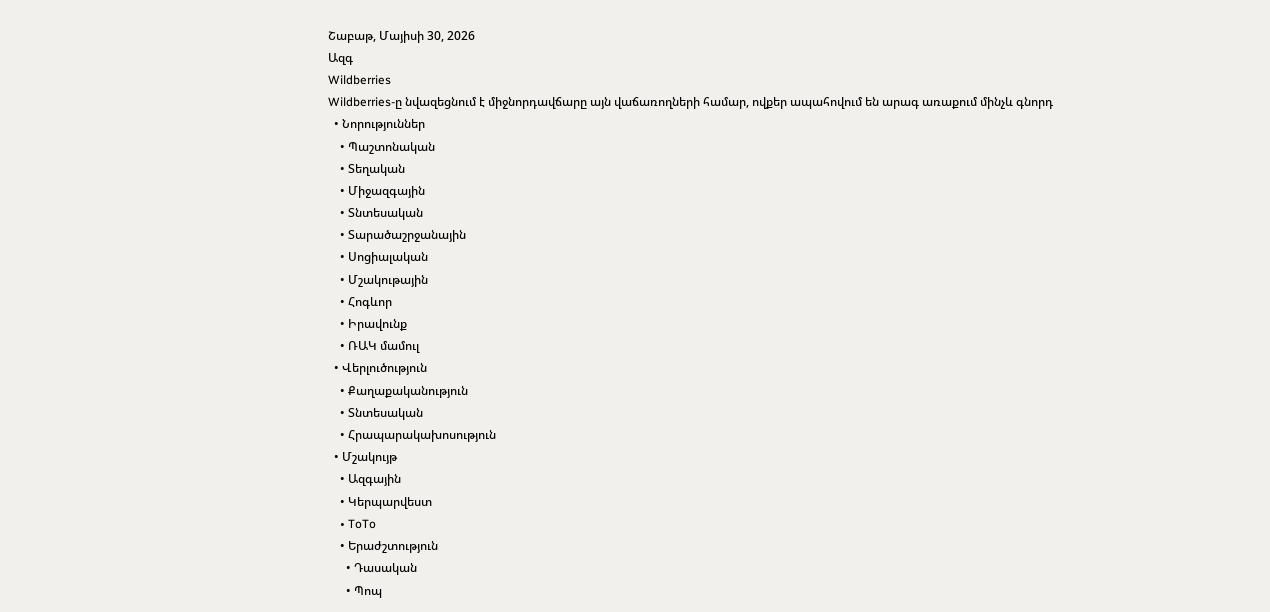Շաբաթ, Մայիսի 30, 2026
Ազգ
Wildberries
Wildberries-ը նվազեցնում է միջնորդավճարը այն վաճառողների համար, ովքեր ապահովում են արագ առաքում մինչև գնորդ
  • Նորություններ
    • Պաշտոնական
    • Տեղական
    • Միջազգային
    • Տնտեսական
    • Տարածաշրջանային
    • Սոցիալական
    • Մշակութային
    • Հոգևոր
    • Իրավունք
    • ՌԱԿ մամուլ
  • Վերլուծություն
    • Քաղաքականություն
    • Տնտեսական
    • Հրապարակախոսություն
  • Մշակույթ
    • Ազգային
    • Կերպարվեստ
    • ToTo
    • Երաժշտություն
      • Դասական
      • Պոպ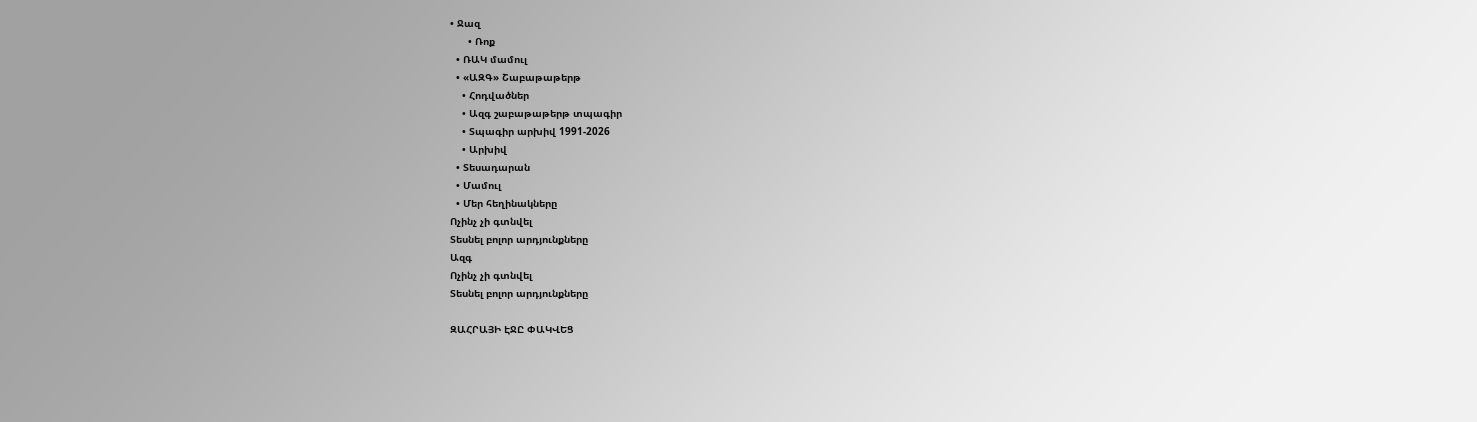• Ջազ
      • Ռոք
  • ՌԱԿ մամուլ
  • «ԱԶԳ» Շաբաթաթերթ
    • Հոդվածներ
    • Ազգ շաբաթաթերթ տպագիր
    • Տպագիր արխիվ 1991-2026
    • Արխիվ
  • Տեսադարան
  • Մամուլ
  • Մեր հեղինակները
Ոչինչ չի գտնվել
Տեսնել բոլոր արդյունքները
Ազգ
Ոչինչ չի գտնվել
Տեսնել բոլոր արդյունքները

ԶԱՀՐԱՅԻ ԷՋԸ ՓԱԿՎԵՑ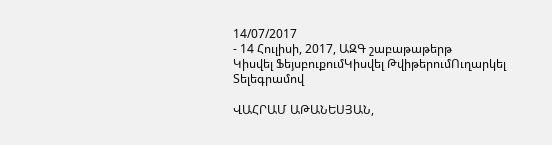14/07/2017
- 14 Հուլիսի, 2017, ԱԶԳ շաբաթաթերթ
Կիսվել ՖեյսբուքումԿիսվել ԹվիթերումՈւղարկել Տելեգրամով

ՎԱՀՐԱՄ ԱԹԱՆԵՍՅԱՆ,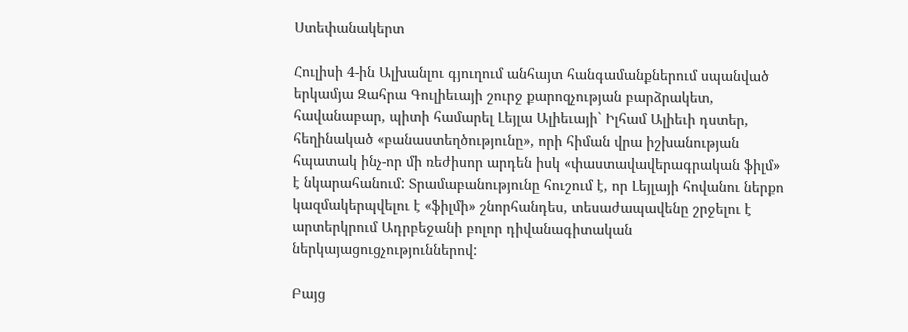Ստեփանակերտ

Հուլիսի 4-ին Ալխանլու գյուղում անհայտ հանգամանքներում սպանված երկամյա Զահրա Գուլիեւայի շուրջ քարոզչության բարձրակետ, հավանաբար, պիտի համարել Լեյլա Ալիեւայի` Իլհամ Ալիեւի դստեր, հեղինակած «բանաստեղծությունը», որի հիման վրա իշխանության հպատակ ինչ-որ մի ռեժիսոր արդեն իսկ «փաստավավերագրական ֆիլմ» է նկարահանում: Տրամաբանությունը հուշում է, որ Լեյլայի հովանու ներքո կազմակերպվելու է «ֆիլմի» շնորհանդես, տեսաժապավենը շրջելու է արտերկրում Ադրբեջանի բոլոր դիվանագիտական ներկայացուցչություններով:

Բայց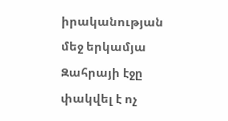իրականության մեջ երկամյա Զահրայի էջը փակվել է ոչ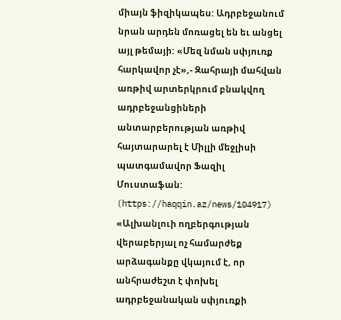միայն ֆիզիկապես: Ադրբեջանում նրան արդեն մոռացել են եւ անցել այլ թեմայի: «Մեզ նման սփյուռք հարկավոր չէ»,- Զահրայի մահվան առթիվ արտերկրում բնակվող ադրբեջանցիների անտարբերության առթիվ հայտարարել է Միլլի մեջլիսի պատգամավոր Ֆազիլ Մուստաֆան: (https://haqqin.az/news/104917) «Ալխանլուի ողբերգության վերաբերյալ ոչ համարժեք արձագանքը վկայում է, որ անհրաժեշտ է փոխել ադրբեջանական սփյուռքի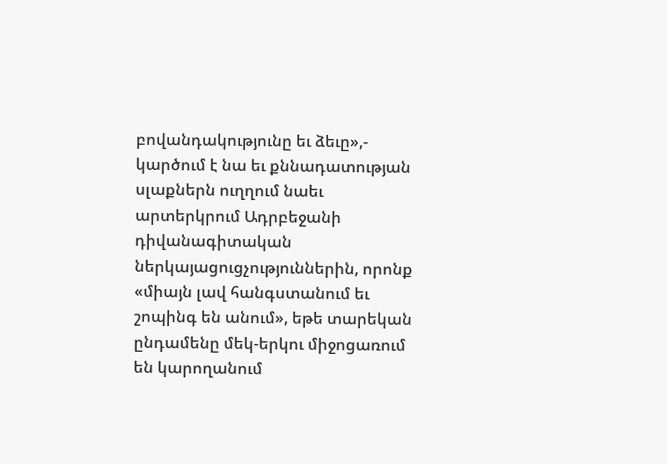բովանդակությունը եւ ձեւը»,- կարծում է նա եւ քննադատության սլաքներն ուղղում նաեւ արտերկրում Ադրբեջանի դիվանագիտական ներկայացուցչություններին, որոնք «միայն լավ հանգստանում եւ շոպինգ են անում», եթե տարեկան ընդամենը մեկ-երկու միջոցառում են կարողանում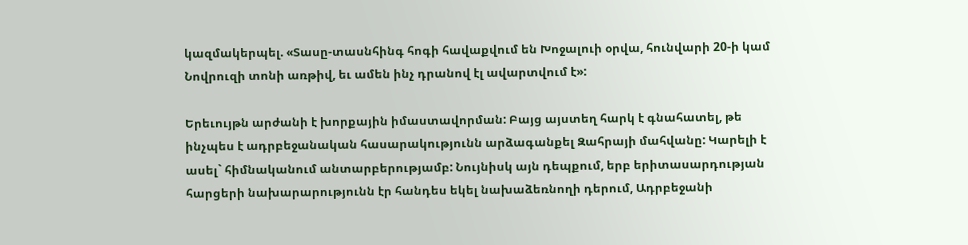կազմակերպել. «Տասը-տասնհինգ հոգի հավաքվում են Խոջալուի օրվա, հունվարի 20-ի կամ Նովրուզի տոնի առթիվ, եւ ամեն ինչ դրանով էլ ավարտվում է»:

Երեւույթն արժանի է խորքային իմաստավորման: Բայց այստեղ հարկ է գնահատել, թե ինչպես է ադրբեջանական հասարակությունն արձագանքել Զահրայի մահվանը: Կարելի է ասել` հիմնականում անտարբերությամբ: Նույնիսկ այն դեպքում, երբ երիտասարդության հարցերի նախարարությունն էր հանդես եկել նախաձեռնողի դերում, Ադրբեջանի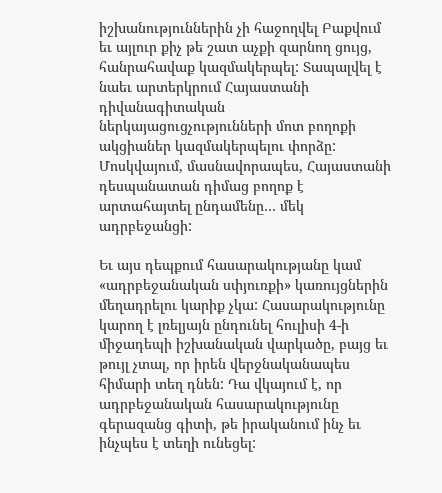իշխանություններին չի հաջողվել Բաքվում եւ այլուր քիչ թե շատ աչքի զարնող ցույց, հանրահավաք կազմակերպել: Տապալվել է նաեւ արտերկրում Հայաստանի դիվանագիտական ներկայացուցչությունների մոտ բողոքի ակցիաներ կազմակերպելու փորձը: Մոսկվայում, մասնավորապես, Հայաստանի դեսպանատան դիմաց բողոք է արտահայտել ընդամենը… մեկ ադրբեջանցի:

Եւ այս դեպքում հասարակությանը կամ «ադրբեջանական սփյուռքի» կառույցներին մեղադրելու կարիք չկա: Հասարակությունը կարող է լռելյայն ընդունել հուլիսի 4-ի միջադեպի իշխանական վարկածը, բայց եւ թույլ չտալ, որ իրեն վերջնականապես հիմարի տեղ դնեն: Դա վկայում է, որ ադրբեջանական հասարակությունը գերազանց գիտի, թե իրականում ինչ եւ ինչպես է տեղի ունեցել: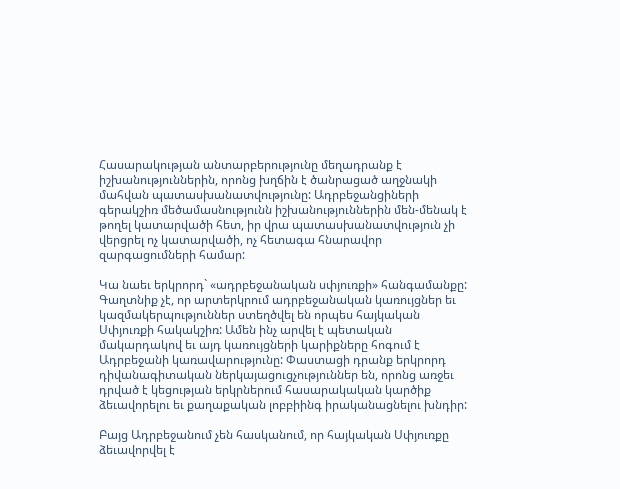Հասարակության անտարբերությունը մեղադրանք է իշխանություններին, որոնց խղճին է ծանրացած աղջնակի մահվան պատասխանատվությունը: Ադրբեջանցիների գերակշիռ մեծամասնությունն իշխանություններին մեն-մենակ է թողել կատարվածի հետ, իր վրա պատասխանատվություն չի վերցրել ոչ կատարվածի, ոչ հետագա հնարավոր զարգացումների համար:

Կա նաեւ երկրորդ` «ադրբեջանական սփյուռքի» հանգամանքը: Գաղտնիք չէ, որ արտերկրում ադրբեջանական կառույցներ եւ կազմակերպություններ ստեղծվել են որպես հայկական Սփյուռքի հակակշիռ: Ամեն ինչ արվել է պետական մակարդակով եւ այդ կառույցների կարիքները հոգում է Ադրբեջանի կառավարությունը: Փաստացի դրանք երկրորդ դիվանագիտական ներկայացուցչություններ են, որոնց առջեւ դրված է կեցության երկրներում հասարակական կարծիք ձեւավորելու եւ քաղաքական լոբբիինգ իրականացնելու խնդիր:

Բայց Ադրբեջանում չեն հասկանում, որ հայկական Սփյուռքը ձեւավորվել է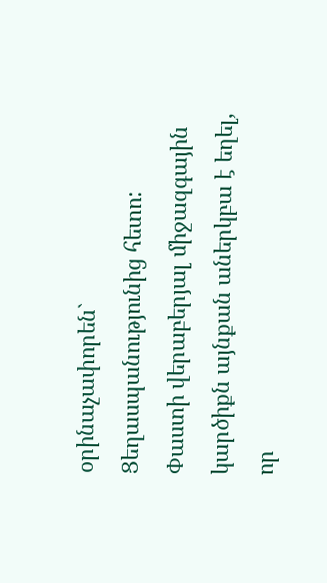օրինաչափորեն` Ցեղասպանությունից հետո: Փաստի վերաբերյալ միջազգային կարծիքն այնքան աներկբա է եղել, որ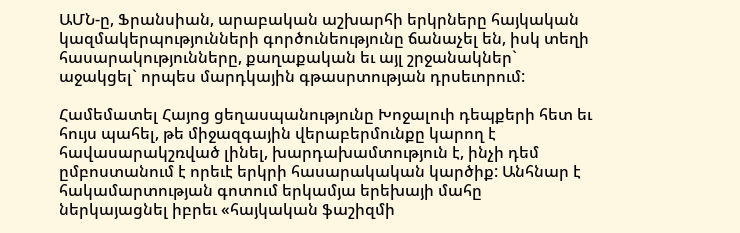ԱՄՆ-ը, Ֆրանսիան, արաբական աշխարհի երկրները հայկական կազմակերպությունների գործունեությունը ճանաչել են, իսկ տեղի հասարակությունները, քաղաքական եւ այլ շրջանակներ` աջակցել` որպես մարդկային գթասրտության դրսեւորում:

Համեմատել Հայոց ցեղասպանությունը Խոջալուի դեպքերի հետ եւ հույս պահել, թե միջազգային վերաբերմունքը կարող է հավասարակշռված լինել, խարդախամտություն է, ինչի դեմ ըմբոստանում է որեւէ երկրի հասարակական կարծիք: Անհնար է հակամարտության գոտում երկամյա երեխայի մահը ներկայացնել իբրեւ «հայկական ֆաշիզմի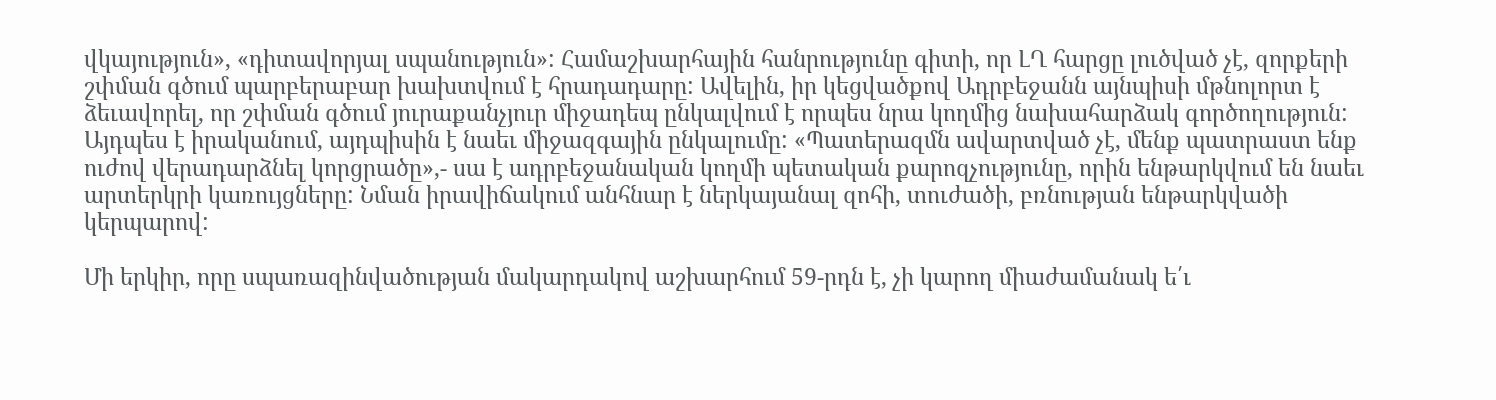վկայություն», «դիտավորյալ սպանություն»: Համաշխարհային հանրությունը գիտի, որ ԼՂ հարցը լուծված չէ, զորքերի շփման գծում պարբերաբար խախտվում է հրադադարը: Ավելին, իր կեցվածքով Ադրբեջանն այնպիսի մթնոլորտ է ձեւավորել, որ շփման գծում յուրաքանչյուր միջադեպ ընկալվում է որպես նրա կողմից նախահարձակ գործողություն: Այդպես է իրականում, այդպիսին է նաեւ միջազգային ընկալումը: «Պատերազմն ավարտված չէ, մենք պատրաստ ենք ուժով վերադարձնել կորցրածը»,- սա է ադրբեջանական կողմի պետական քարոզչությունը, որին ենթարկվում են նաեւ արտերկրի կառույցները: Նման իրավիճակում անհնար է ներկայանալ զոհի, տուժածի, բռնության ենթարկվածի կերպարով:

Մի երկիր, որը սպառազինվածության մակարդակով աշխարհում 59-րդն է, չի կարող միաժամանակ ե՛ւ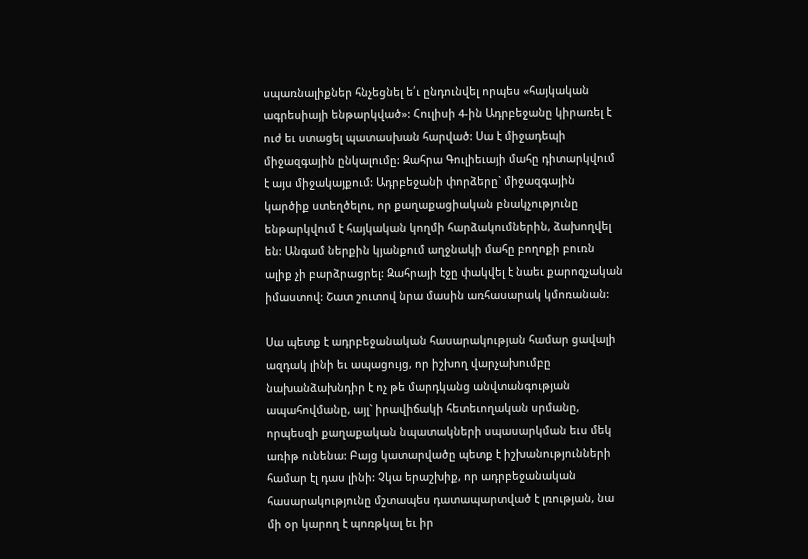սպառնալիքներ հնչեցնել ե՛ւ ընդունվել որպես «հայկական ագրեսիայի ենթարկված»: Հուլիսի 4-ին Ադրբեջանը կիրառել է ուժ եւ ստացել պատասխան հարված: Սա է միջադեպի միջազգային ընկալումը: Զահրա Գուլիեւայի մահը դիտարկվում է այս միջակայքում: Ադրբեջանի փորձերը` միջազգային կարծիք ստեղծելու, որ քաղաքացիական բնակչությունը ենթարկվում է հայկական կողմի հարձակումներին, ձախողվել են: Անգամ ներքին կյանքում աղջնակի մահը բողոքի բուռն ալիք չի բարձրացրել: Զահրայի էջը փակվել է նաեւ քարոզչական իմաստով: Շատ շուտով նրա մասին առհասարակ կմոռանան:

Սա պետք է ադրբեջանական հասարակության համար ցավալի ազդակ լինի եւ ապացույց, որ իշխող վարչախումբը նախանձախնդիր է ոչ թե մարդկանց անվտանգության ապահովմանը, այլ` իրավիճակի հետեւողական սրմանը, որպեսզի քաղաքական նպատակների սպասարկման եւս մեկ առիթ ունենա: Բայց կատարվածը պետք է իշխանությունների համար էլ դաս լինի: Չկա երաշխիք, որ ադրբեջանական հասարակությունը մշտապես դատապարտված է լռության, նա մի օր կարող է պոռթկալ եւ իր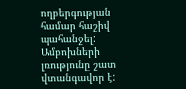ողբերգության համար հաշիվ պահանջել: Ամբոխների լռությունը շատ վտանգավոր է: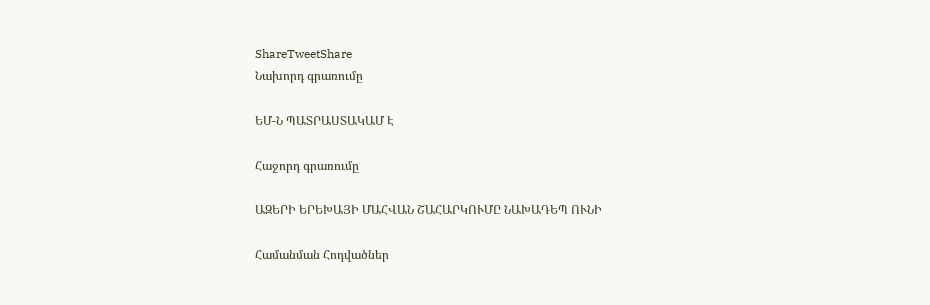ShareTweetShare
Նախորդ գրառումը

ԵՄ-Ն ՊԱՏՐԱՍՏԱԿԱՄ Է

Հաջորդ գրառումը

ԱԶԵՐԻ ԵՐԵԽԱՅԻ ՄԱՀՎԱՆ ՇԱՀԱՐԿՈՒՄԸ ՆԱԽԱԴԵՊ ՈՒՆԻ

Համանման Հոդվածներ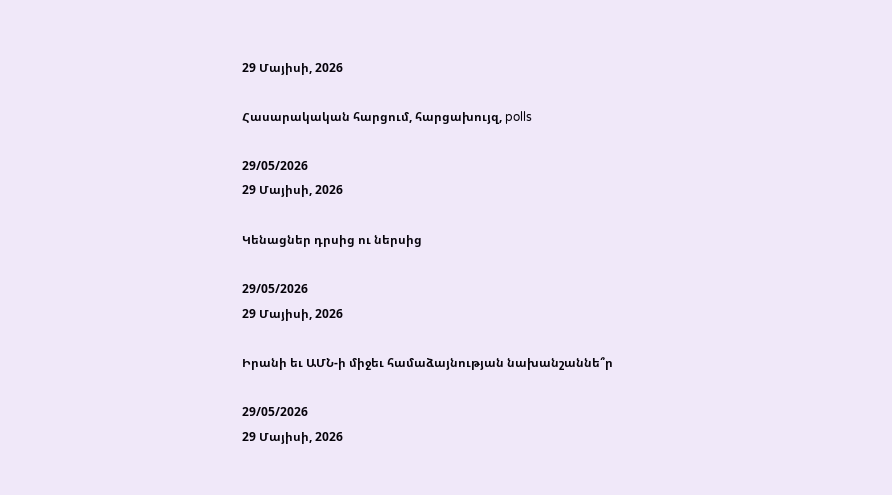29 Մայիսի, 2026

Հասարակական հարցում, հարցախույզ, polls

29/05/2026
29 Մայիսի, 2026

Կենացներ դրսից ու ներսից

29/05/2026
29 Մայիսի, 2026

Իրանի եւ ԱՄՆ-ի միջեւ համաձայնության նախանշաննե՞ր

29/05/2026
29 Մայիսի, 2026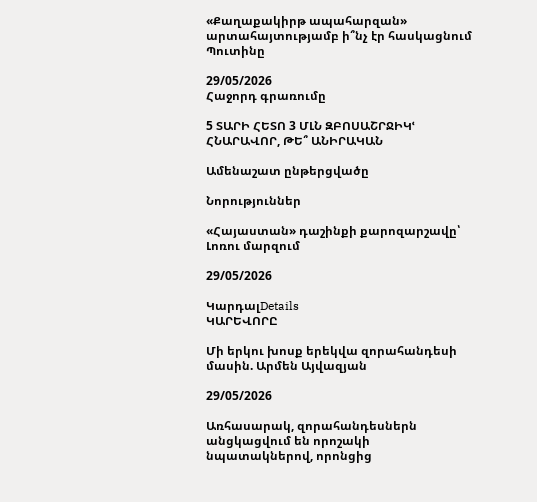«Քաղաքակիրթ ապահարզան» արտահայտությամբ ի՞նչ էր հասկացնում Պուտինը

29/05/2026
Հաջորդ գրառումը

5 ՏԱՐԻ ՀԵՏՈ 3 ՄԼՆ ԶԲՈՍԱՇՐՋԻԿՙ ՀՆԱՐԱՎՈՐ, ԹԵ՞ ԱՆԻՐԱԿԱՆ

Ամենաշատ ընթերցվածը

Նորություններ

«Հայաստան» դաշինքի քարոզարշավը՝ Լոռու մարզում

29/05/2026

ԿարդալDetails
ԿԱՐԵՎՈՐԸ

Մի երկու խոսք երեկվա զորահանդեսի մասին. Արմեն Այվազյան

29/05/2026

Առհասարակ, զորահանդեսներն անցկացվում են որոշակի նպատակներով, որոնցից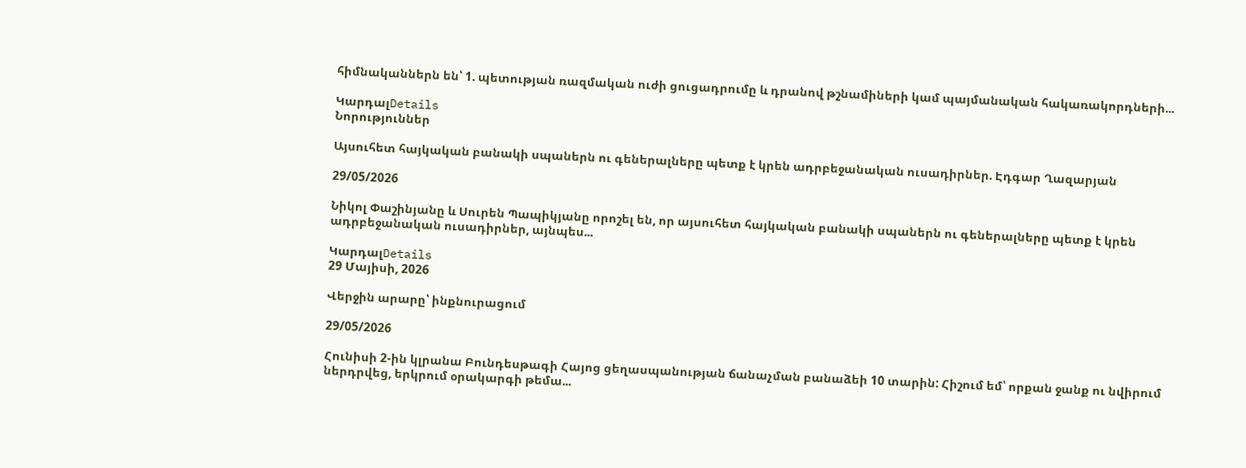հիմնականներն են՝ 1. պետության ռազմական ուժի ցուցադրումը և դրանով թշնամիների կամ պայմանական հակառակորդների...

ԿարդալDetails
Նորություններ

Այսուհետ հայկական բանակի սպաներն ու գեներալները պետք է կրեն ադրբեջանական ուսադիրներ. Էդգար Ղազարյան

29/05/2026

Նիկոլ Փաշինյանը և Սուրեն Պապիկյանը որոշել են, որ այսուհետ հայկական բանակի սպաներն ու գեներալները պետք է կրեն ադրբեջանական ուսադիրներ, այնպես...

ԿարդալDetails
29 Մայիսի, 2026

Վերջին արարը՝ ինքնուրացում

29/05/2026

Հունիսի 2-ին կլրանա Բունդեսթագի Հայոց ցեղասպանության ճանաչման բանաձեի 10 տարին: Հիշում եմ՝ որքան ջանք ու նվիրում ներդրվեց, երկրում օրակարգի թեմա...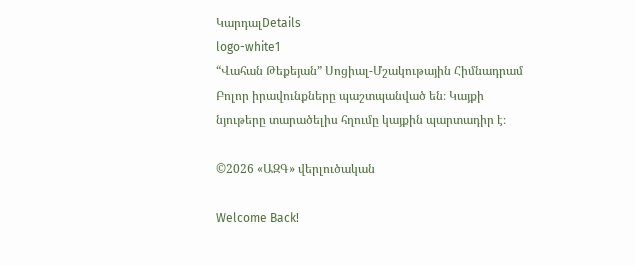ԿարդալDetails
logo-white1
“Վահան Թեքեյան” Սոցիալ-Մշակութային Հիմնադրամ
Բոլոր իրավունքները պաշտպանված են։ Կայքի նյութերը տարածելիս հղումը կայքին պարտադիր է։

©2026 «ԱԶԳ» վերլուծական

Welcome Back!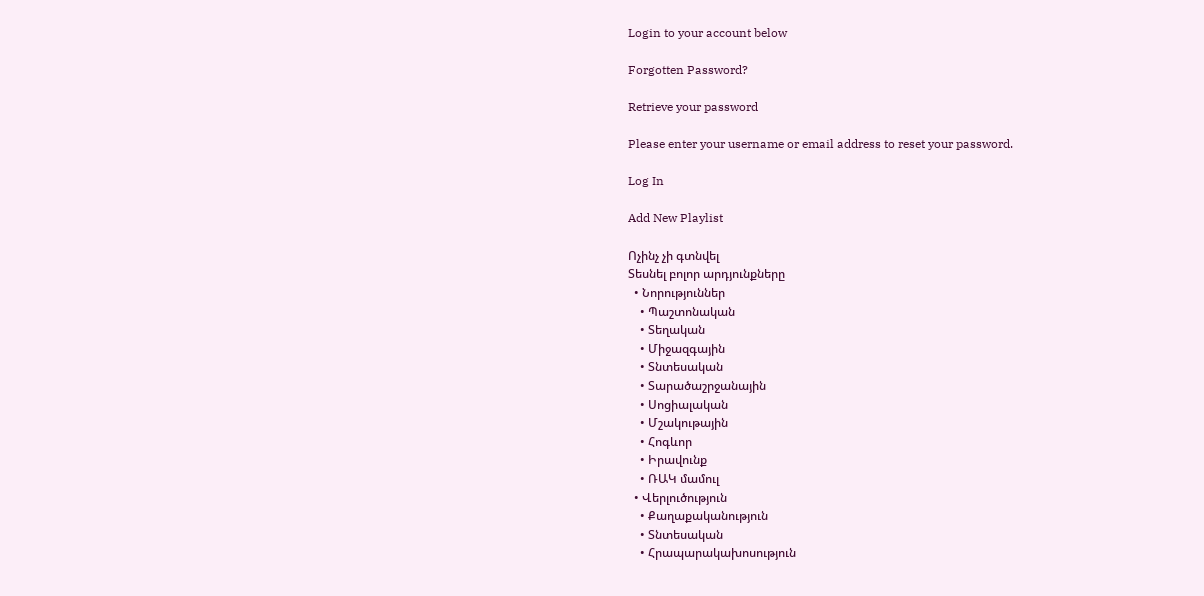Login to your account below

Forgotten Password?

Retrieve your password

Please enter your username or email address to reset your password.

Log In

Add New Playlist

Ոչինչ չի գտնվել
Տեսնել բոլոր արդյունքները
  • Նորություններ
    • Պաշտոնական
    • Տեղական
    • Միջազգային
    • Տնտեսական
    • Տարածաշրջանային
    • Սոցիալական
    • Մշակութային
    • Հոգևոր
    • Իրավունք
    • ՌԱԿ մամուլ
  • Վերլուծություն
    • Քաղաքականություն
    • Տնտեսական
    • Հրապարակախոսություն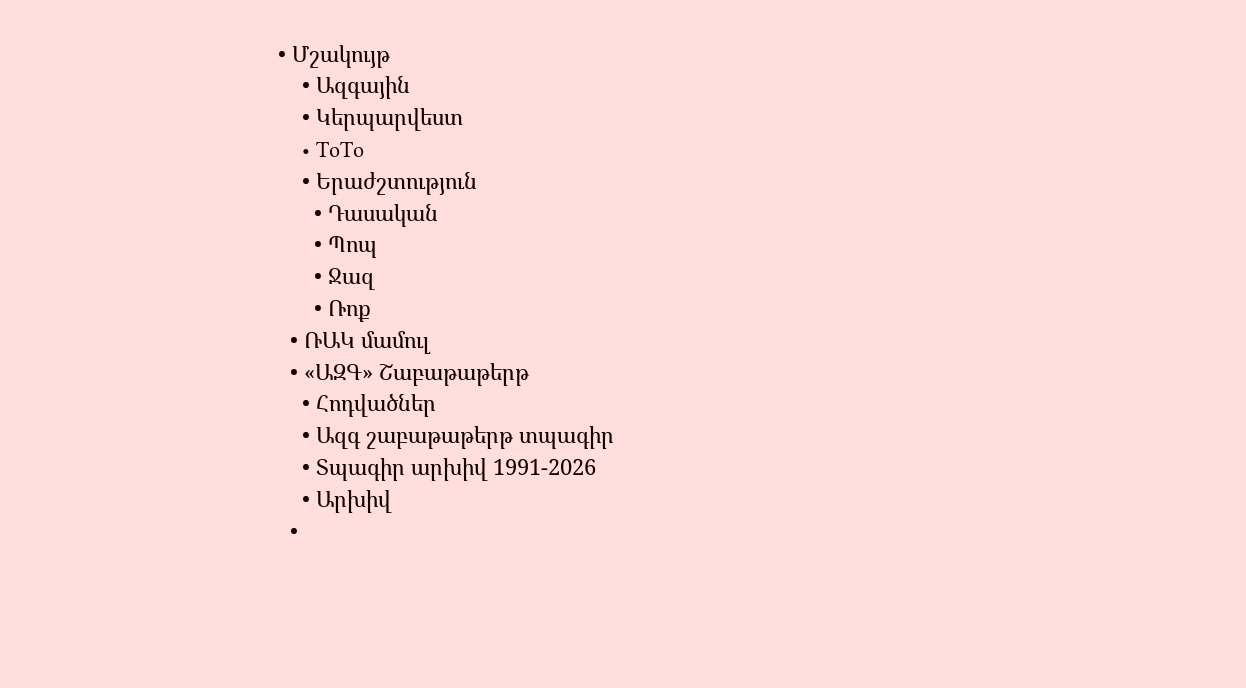• Մշակույթ
    • Ազգային
    • Կերպարվեստ
    • ToTo
    • Երաժշտություն
      • Դասական
      • Պոպ
      • Ջազ
      • Ռոք
  • ՌԱԿ մամուլ
  • «ԱԶԳ» Շաբաթաթերթ
    • Հոդվածներ
    • Ազգ շաբաթաթերթ տպագիր
    • Տպագիր արխիվ 1991-2026
    • Արխիվ
  •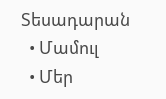Տեսադարան
  • Մամուլ
  • Մեր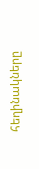հեղինակները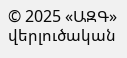© 2025 «ԱԶԳ» վերլուծական